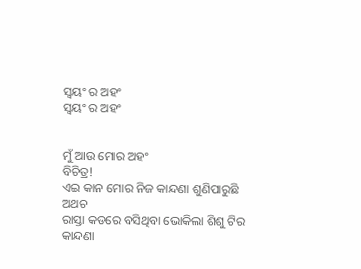ସ୍ବୟଂ ର ଅହଂ
ସ୍ବୟଂ ର ଅହଂ


ମୁଁ ଆଉ ମୋର ଅହଂ
ବିଚିତ୍ର!
ଏଇ କାନ ମୋର ନିଜ କାନ୍ଦଣା ଶୁଣିପାରୁଛି
ଅଥଚ
ରାସ୍ତା କଡରେ ବସିଥିବା ଭୋକିଲା ଶିଶୁ ଟିର
କାନ୍ଦଣା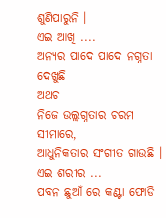ଶୁଣିପାରୁନି ।
ଏଇ ଆଖି ....
ଅନ୍ୟର ପାଦେ ପାଦେ ନଗ୍ନତା ଦେଖୁଛି
ଅଥଚ
ନିଜେ ଉଲ୍ଲଗ୍ନତାର ଚରମ ସୀମାରେ,
ଆଧୁନିକତାର ସଂଗୀତ ଗାଉଛି ।
ଏଇ ଶରୀର ...
ପବନ ଛୁଆଁ ରେ କଣ୍ଟା ଫୋଡି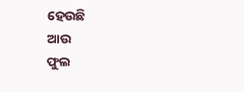ହେଉଛି
ଆଉ
ଫୁଲ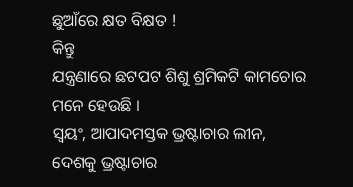ଛୁଆଁରେ କ୍ଷତ ବିକ୍ଷତ !
କିନ୍ତୁ
ଯନ୍ତ୍ରଣାରେ ଛଟପଟ ଶିଶୁ ଶ୍ରମିକଟି କାମଚୋର
ମନେ ହେଉଛି ।
ସ୍ବୟଂ, ଆପାଦମସ୍ତକ ଭ୍ରଷ୍ଟାଚାର ଲୀନ,
ଦେଶକୁ ଭ୍ରଷ୍ଟାଚାର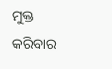ମୁକ୍ତ କରିବାର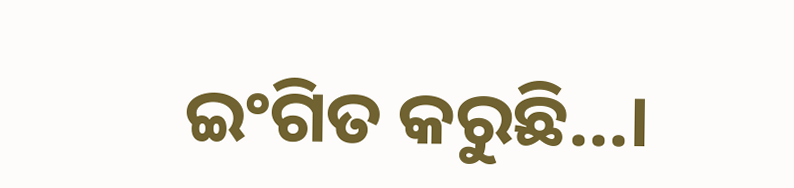ଇଂଗିତ କରୁଛି...।